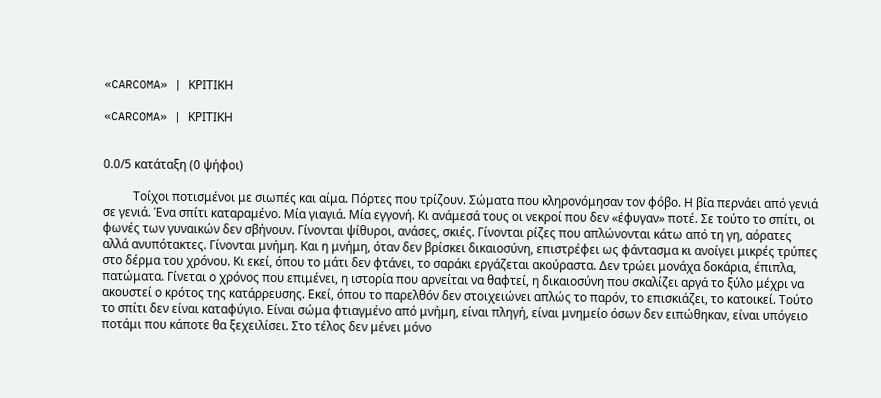«CARCOMA» | ΚΡΙΤΙΚΗ

«CARCOMA» | ΚΡΙΤΙΚΗ


0.0/5 κατάταξη (0 ψήφοι)

          Τοίχοι ποτισμένοι με σιωπές και αίμα. Πόρτες που τρίζουν. Σώματα που κληρονόμησαν τον φόβο. Η βία περνάει από γενιά σε γενιά. Ένα σπίτι καταραμένο. Μία γιαγιά. Μία εγγονή. Κι ανάμεσά τους οι νεκροί που δεν «έφυγαν» ποτέ. Σε τούτο το σπίτι, οι φωνές των γυναικών δεν σβήνουν. Γίνονται ψίθυροι, ανάσες, σκιές. Γίνονται ρίζες που απλώνονται κάτω από τη γη, αόρατες αλλά ανυπότακτες. Γίνονται μνήμη. Και η μνήμη, όταν δεν βρίσκει δικαιοσύνη, επιστρέφει ως φάντασμα κι ανοίγει μικρές τρύπες στο δέρμα του χρόνου. Κι εκεί, όπου το μάτι δεν φτάνει, το σαράκι εργάζεται ακούραστα. Δεν τρώει μονάχα δοκάρια, έπιπλα, πατώματα. Γίνεται ο χρόνος που επιμένει, η ιστορία που αρνείται να θαφτεί, η δικαιοσύνη που σκαλίζει αργά το ξύλο μέχρι να ακουστεί ο κρότος της κατάρρευσης. Εκεί, όπου το παρελθόν δεν στοιχειώνει απλώς το παρόν, το επισκιάζει, το κατοικεί. Τούτο το σπίτι δεν είναι καταφύγιο. Είναι σώμα φτιαγμένο από μνήμη, είναι πληγή, είναι μνημείο όσων δεν ειπώθηκαν, είναι υπόγειο ποτάμι που κάποτε θα ξεχειλίσει. Στο τέλος δεν μένει μόνο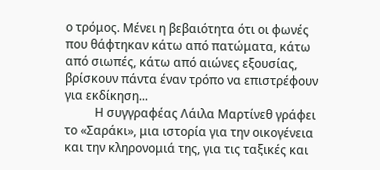ο τρόμος. Μένει η βεβαιότητα ότι οι φωνές που θάφτηκαν κάτω από πατώματα, κάτω από σιωπές, κάτω από αιώνες εξουσίας, βρίσκουν πάντα έναν τρόπο να επιστρέφουν για εκδίκηση...
          Η συγγραφέας Λάιλα Μαρτίνεθ γράφει το «Σαράκι», μια ιστορία για την οικογένεια και την κληρονομιά της, για τις ταξικές και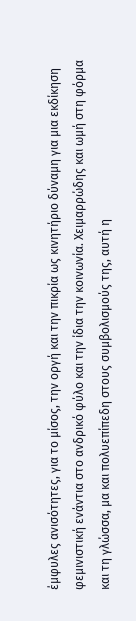έμφυλες ανισότητες, για το μίσος, την οργή και την πικρία ως κινητήριο δύναμη για μια εκδίκηση φεμινιστική ενάντια στο ανδρικό φύλο και την ίδια την κοινωνία. Χειμαρρώδης και ωμή στη φόρμα και τη γλώσσα, μα και πολυεπίπεδη στους συμβολισμούς της, αυτή η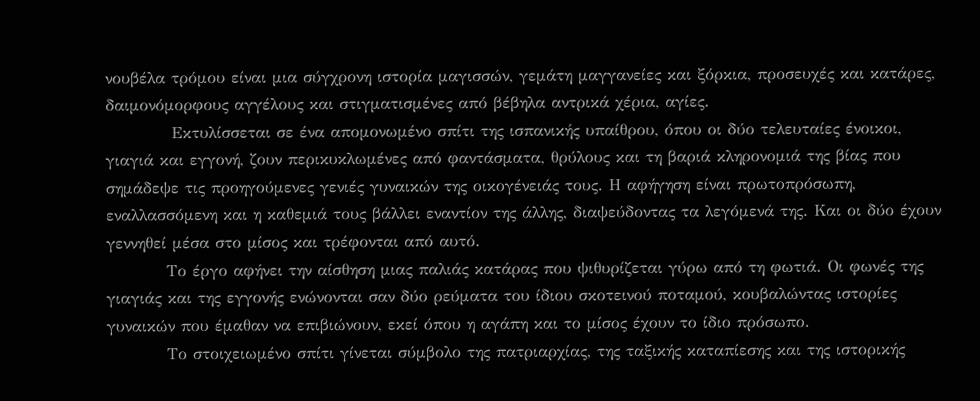νουβέλα τρόμου είναι μια σύγχρονη ιστορία μαγισσών, γεμάτη μαγγανείες και ξόρκια, προσευχές και κατάρες, δαιμονόμορφους αγγέλους και στιγματισμένες από βέβηλα αντρικά χέρια, αγίες.
           Εκτυλίσσεται σε ένα απομονωμένο σπίτι της ισπανικής υπαίθρου, όπου οι δύο τελευταίες ένοικοι, γιαγιά και εγγονή, ζουν περικυκλωμένες από φαντάσματα, θρύλους και τη βαριά κληρονομιά της βίας που σημάδεψε τις προηγούμενες γενιές γυναικών της οικογένειάς τους. Η αφήγηση είναι πρωτοπρόσωπη, εναλλασσόμενη και η καθεμιά τους βάλλει εναντίον της άλλης, διαψεύδοντας τα λεγόμενά της. Και οι δύο έχουν γεννηθεί μέσα στο μίσος και τρέφονται από αυτό.
          Το έργο αφήνει την αίσθηση μιας παλιάς κατάρας που ψιθυρίζεται γύρω από τη φωτιά. Οι φωνές της γιαγιάς και της εγγονής ενώνονται σαν δύο ρεύματα του ίδιου σκοτεινού ποταμού, κουβαλώντας ιστορίες γυναικών που έμαθαν να επιβιώνουν, εκεί όπου η αγάπη και το μίσος έχουν το ίδιο πρόσωπο.
          Το στοιχειωμένο σπίτι γίνεται σύμβολο της πατριαρχίας, της ταξικής καταπίεσης και της ιστορικής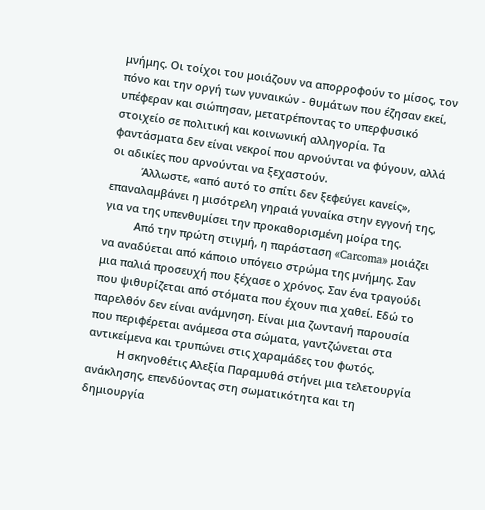μνήμης. Οι τοίχοι του μοιάζουν να απορροφούν το μίσος, τον πόνο και την οργή των γυναικών - θυμάτων που έζησαν εκεί, υπέφεραν και σιώπησαν, μετατρέποντας το υπερφυσικό στοιχείο σε πολιτική και κοινωνική αλληγορία. Τα φαντάσματα δεν είναι νεκροί που αρνούνται να φύγουν, αλλά οι αδικίες που αρνούνται να ξεχαστούν.
          Άλλωστε, «από αυτό το σπίτι δεν ξεφεύγει κανείς», επαναλαμβάνει η μισότρελη γηραιά γυναίκα στην εγγονή της, για να της υπενθυμίσει την προκαθορισμένη μοίρα της.
          Από την πρώτη στιγμή, η παράσταση «Carcoma» μοιάζει να αναδύεται από κάποιο υπόγειο στρώμα της μνήμης. Σαν μια παλιά προσευχή που ξέχασε ο χρόνος. Σαν ένα τραγούδι που ψιθυρίζεται από στόματα που έχουν πια χαθεί. Εδώ το παρελθόν δεν είναι ανάμνηση. Είναι μια ζωντανή παρουσία που περιφέρεται ανάμεσα στα σώματα, γαντζώνεται στα αντικείμενα και τρυπώνει στις χαραμάδες του φωτός.
          Η σκηνοθέτις Αλεξία Παραμυθά στήνει μια τελετουργία ανάκλησης, επενδύοντας στη σωματικότητα και τη δημιουργία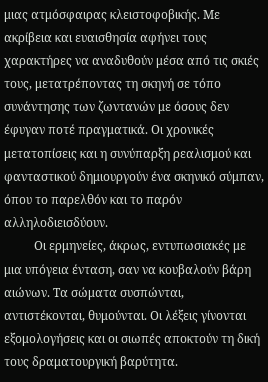μιας ατμόσφαιρας κλειστοφοβικής. Με ακρίβεια και ευαισθησία αφήνει τους χαρακτήρες να αναδυθούν μέσα από τις σκιές τους, μετατρέποντας τη σκηνή σε τόπο συνάντησης των ζωντανών με όσους δεν έφυγαν ποτέ πραγματικά. Οι χρονικές μετατοπίσεις και η συνύπαρξη ρεαλισμού και φανταστικού δημιουργούν ένα σκηνικό σύμπαν, όπου το παρελθόν και το παρόν αλληλοδιεισδύουν.
          Οι ερμηνείες, άκρως, εντυπωσιακές με μια υπόγεια ένταση, σαν να κουβαλούν βάρη αιώνων. Τα σώματα συσπώνται, αντιστέκονται, θυμούνται. Οι λέξεις γίνονται εξομολογήσεις και οι σιωπές αποκτούν τη δική τους δραματουργική βαρύτητα.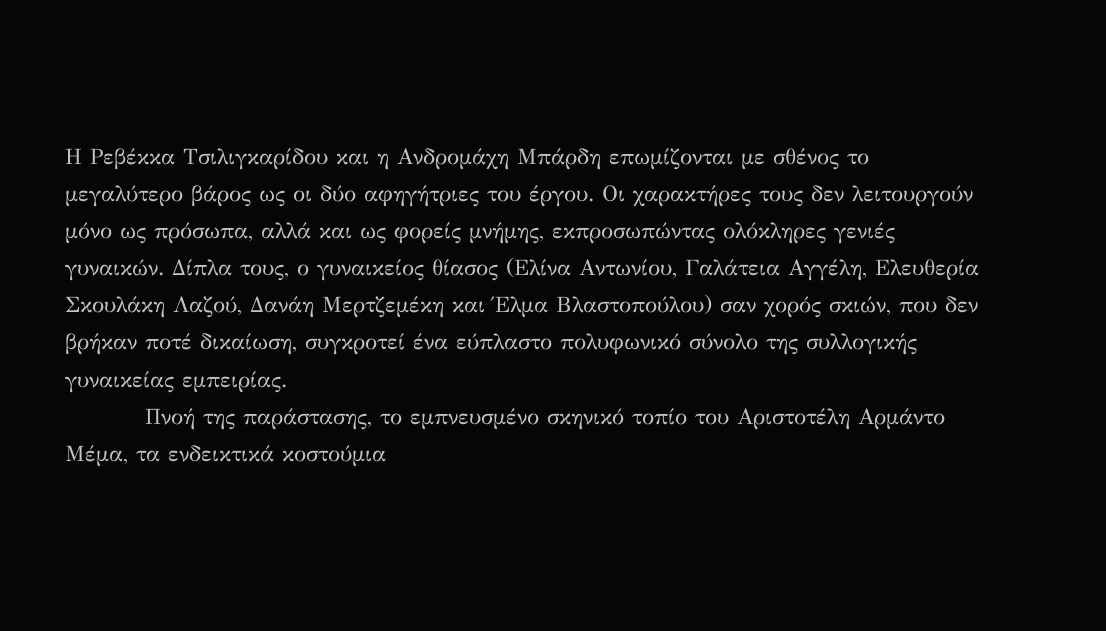Η Ρεβέκκα Τσιλιγκαρίδου και η Ανδρομάχη Μπάρδη επωμίζονται με σθένος το μεγαλύτερο βάρος ως οι δύο αφηγήτριες του έργου. Οι χαρακτήρες τους δεν λειτουργούν μόνο ως πρόσωπα, αλλά και ως φορείς μνήμης, εκπροσωπώντας ολόκληρες γενιές γυναικών. Δίπλα τους, ο γυναικείος θίασος (Ελίνα Αντωνίου, Γαλάτεια Αγγέλη, Ελευθερία Σκουλάκη Λαζού, Δανάη Μερτζεμέκη και Έλμα Βλαστοπούλου) σαν χορός σκιών, που δεν βρήκαν ποτέ δικαίωση, συγκροτεί ένα εύπλαστο πολυφωνικό σύνολο της συλλογικής γυναικείας εμπειρίας.
          Πνοή της παράστασης, το εμπνευσμένο σκηνικό τοπίο του Αριστοτέλη Αρμάντο Μέμα, τα ενδεικτικά κοστούμια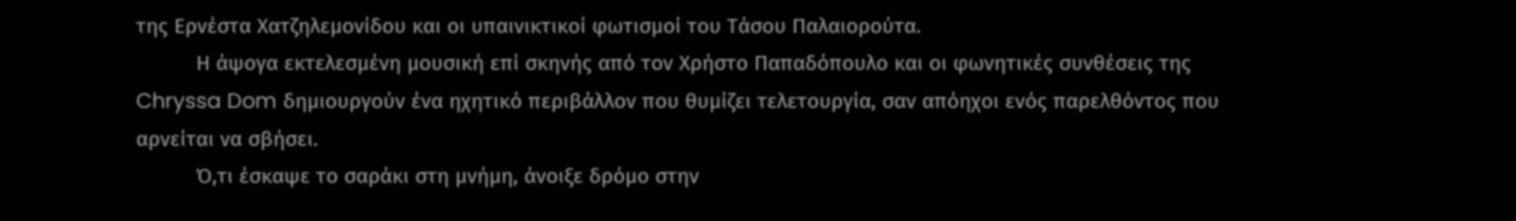της Ερνέστα Χατζηλεμονίδου και οι υπαινικτικοί φωτισμοί του Τάσου Παλαιορούτα.
          Η άψογα εκτελεσμένη μουσική επί σκηνής από τον Χρήστο Παπαδόπουλο και οι φωνητικές συνθέσεις της Chryssa Dom δημιουργούν ένα ηχητικό περιβάλλον που θυμίζει τελετουργία, σαν απόηχοι ενός παρελθόντος που αρνείται να σβήσει.
          Ό,τι έσκαψε το σαράκι στη μνήμη, άνοιξε δρόμο στην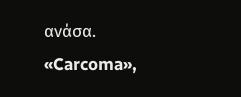ανάσα. «Carcoma»,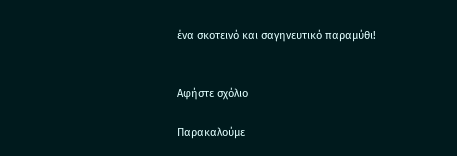ένα σκοτεινό και σαγηνευτικό παραμύθι!


Αφήστε σχόλιο

Παρακαλούμε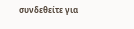συνδεθείτε για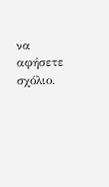να αφήσετε σχόλιο.